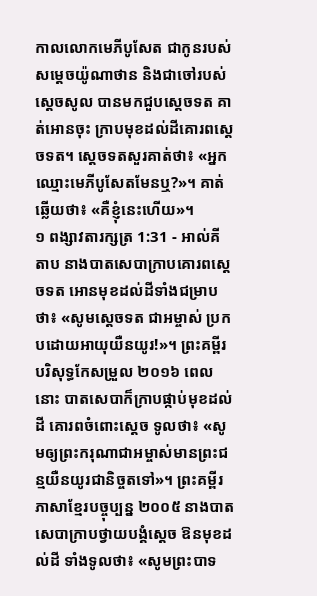កាលលោកមេភីបូសែត ជាកូនរបស់សម្តេចយ៉ូណាថាន និងជាចៅរបស់ស្តេចសូល បានមកជួបស្តេចទត គាត់អោនចុះ ក្រាបមុខដល់ដីគោរពស្តេចទត។ ស្តេចទតសួរគាត់ថា៖ «អ្នកឈ្មោះមេភីបូសែតមែនឬ?»។ គាត់ឆ្លើយថា៖ «គឺខ្ញុំនេះហើយ»។
១ ពង្សាវតារក្សត្រ 1:31 - អាល់គីតាប នាងបាតសេបាក្រាបគោរពស្តេចទត អោនមុខដល់ដីទាំងជម្រាបថា៖ «សូមស្តេចទត ជាអម្ចាស់ ប្រកបដោយអាយុយឺនយូរ!»។ ព្រះគម្ពីរបរិសុទ្ធកែសម្រួល ២០១៦ ពេលនោះ បាតសេបាក៏ក្រាបផ្កាប់មុខដល់ដី គោរពចំពោះស្តេច ទូលថា៖ «សូមឲ្យព្រះករុណាជាអម្ចាស់មានព្រះជន្មយឺនយូរជានិច្ចតទៅ»។ ព្រះគម្ពីរភាសាខ្មែរបច្ចុប្បន្ន ២០០៥ នាងបាតសេបាក្រាបថ្វាយបង្គំស្ដេច ឱនមុខដល់ដី ទាំងទូលថា៖ «សូមព្រះបាទ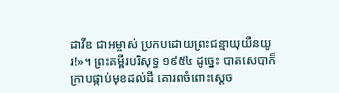ដាវីឌ ជាអម្ចាស់ ប្រកបដោយព្រះជន្មាយុយឺនយូរ!»។ ព្រះគម្ពីរបរិសុទ្ធ ១៩៥៤ ដូច្នេះ បាតសេបាក៏ក្រាបផ្កាប់មុខដល់ដី គោរពចំពោះស្តេច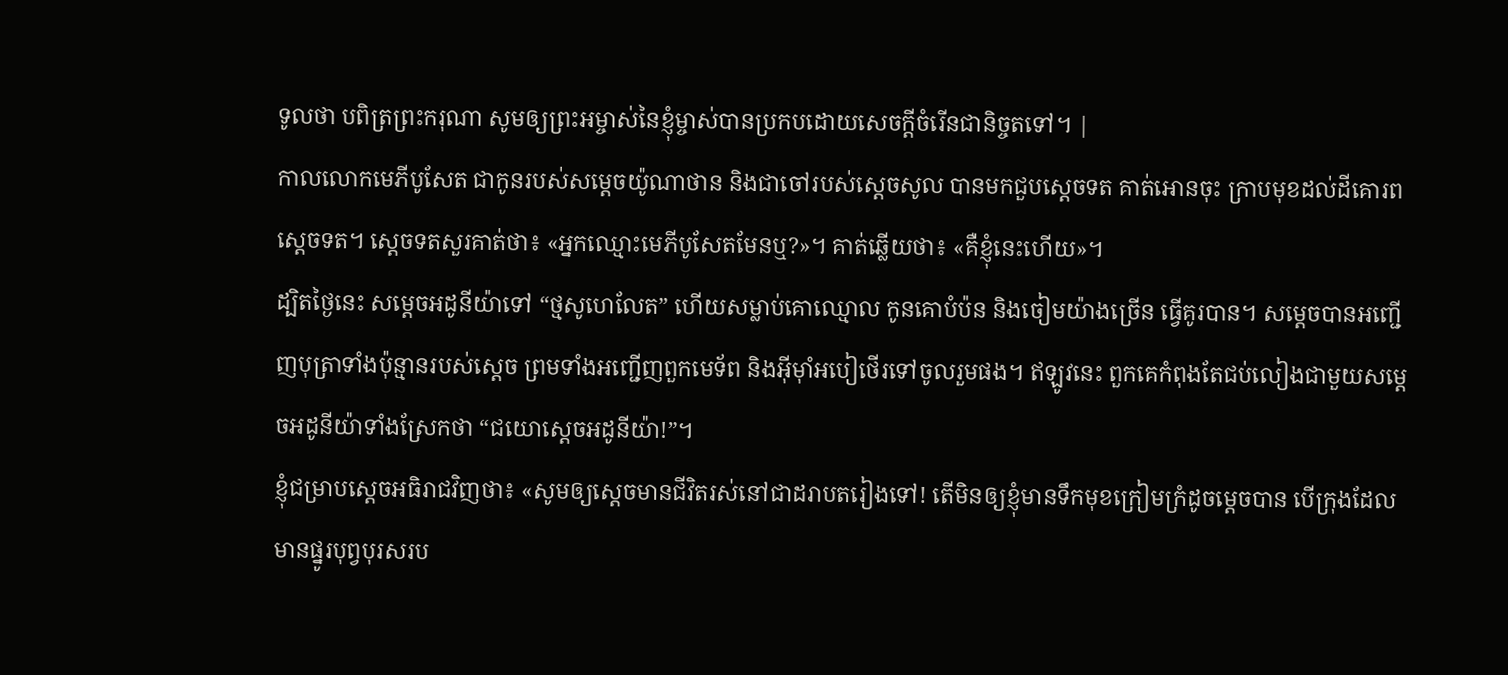ទូលថា បពិត្រព្រះករុណា សូមឲ្យព្រះអម្ចាស់នៃខ្ញុំម្ចាស់បានប្រកបដោយសេចក្ដីចំរើនជានិច្ចតទៅ។ |
កាលលោកមេភីបូសែត ជាកូនរបស់សម្តេចយ៉ូណាថាន និងជាចៅរបស់ស្តេចសូល បានមកជួបស្តេចទត គាត់អោនចុះ ក្រាបមុខដល់ដីគោរពស្តេចទត។ ស្តេចទតសួរគាត់ថា៖ «អ្នកឈ្មោះមេភីបូសែតមែនឬ?»។ គាត់ឆ្លើយថា៖ «គឺខ្ញុំនេះហើយ»។
ដ្បិតថ្ងៃនេះ សម្តេចអដូនីយ៉ាទៅ “ថ្មសូហេលែត” ហើយសម្លាប់គោឈ្មោល កូនគោបំប៉ន និងចៀមយ៉ាងច្រើន ធ្វើគូរបាន។ សម្តេចបានអញ្ជើញបុត្រាទាំងប៉ុន្មានរបស់ស្តេច ព្រមទាំងអញ្ជើញពួកមេទ័ព និងអ៊ីមុាំអបៀថើរទៅចូលរួមផង។ ឥឡូវនេះ ពួកគេកំពុងតែជប់លៀងជាមួយសម្តេចអដូនីយ៉ាទាំងស្រែកថា “ជយោស្តេចអដូនីយ៉ា!”។
ខ្ញុំជម្រាបស្តេចអធិរាជវិញថា៖ «សូមឲ្យស្តេចមានជីវិតរស់នៅជាដរាបតរៀងទៅ! តើមិនឲ្យខ្ញុំមានទឹកមុខក្រៀមក្រំដូចម្ដេចបាន បើក្រុងដែលមានផ្នូរបុព្វបុរសរប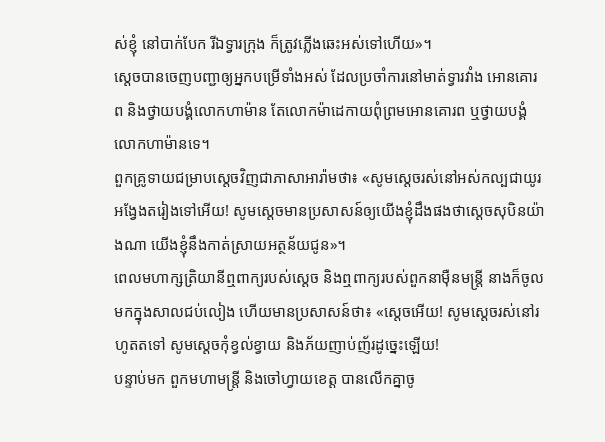ស់ខ្ញុំ នៅបាក់បែក រីឯទ្វារក្រុង ក៏ត្រូវភ្លើងឆេះអស់ទៅហើយ»។
ស្តេចបានចេញបញ្ជាឲ្យអ្នកបម្រើទាំងអស់ ដែលប្រចាំការនៅមាត់ទ្វារវាំង អោនគោរព និងថ្វាយបង្គំលោកហាម៉ាន តែលោកម៉ាដេកាយពុំព្រមអោនគោរព ឬថ្វាយបង្គំលោកហាម៉ានទេ។
ពួកគ្រូទាយជម្រាបស្ដេចវិញជាភាសាអារ៉ាមថា៖ «សូមស្តេចរស់នៅអស់កល្បជាយូរអង្វែងតរៀងទៅអើយ! សូមស្តេចមានប្រសាសន៍ឲ្យយើងខ្ញុំដឹងផងថាស្តេចសុបិនយ៉ាងណា យើងខ្ញុំនឹងកាត់ស្រាយអត្ថន័យជូន»។
ពេលមហាក្សត្រិយានីឮពាក្យរបស់ស្ដេច និងឮពាក្យរបស់ពួកនាម៉ឺនមន្ត្រី នាងក៏ចូលមកក្នុងសាលជប់លៀង ហើយមានប្រសាសន៍ថា៖ «ស្តេចអើយ! សូមស្តេចរស់នៅរហូតតទៅ សូមស្តេចកុំខ្វល់ខ្វាយ និងភ័យញាប់ញ័រដូច្នេះឡើយ!
បន្ទាប់មក ពួកមហាមន្ត្រី និងចៅហ្វាយខេត្ត បានលើកគ្នាចូ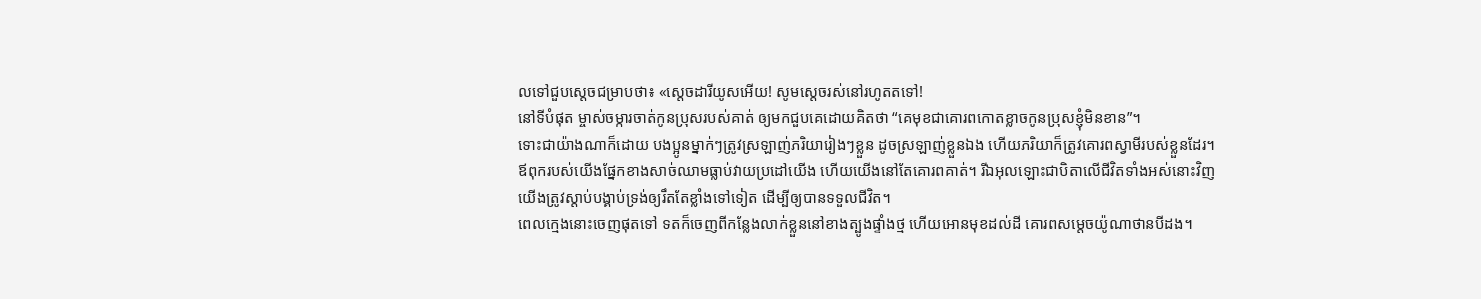លទៅជួបស្តេចជម្រាបថា៖ «ស្តេចដារីយូសអើយ! សូមស្តេចរស់នៅរហូតតទៅ!
នៅទីបំផុត ម្ចាស់ចម្ការចាត់កូនប្រុសរបស់គាត់ ឲ្យមកជួបគេដោយគិតថា “គេមុខជាគោរពកោតខ្លាចកូនប្រុសខ្ញុំមិនខាន”។
ទោះជាយ៉ាងណាក៏ដោយ បងប្អូនម្នាក់ៗត្រូវស្រឡាញ់ភរិយារៀងៗខ្លួន ដូចស្រឡាញ់ខ្លួនឯង ហើយភរិយាក៏ត្រូវគោរពស្វាមីរបស់ខ្លួនដែរ។
ឪពុករបស់យើងផ្នែកខាងសាច់ឈាមធ្លាប់វាយប្រដៅយើង ហើយយើងនៅតែគោរពគាត់។ រីឯអុលឡោះជាបិតាលើជីវិតទាំងអស់នោះវិញ យើងត្រូវស្ដាប់បង្គាប់ទ្រង់ឲ្យរឹតតែខ្លាំងទៅទៀត ដើម្បីឲ្យបានទទួលជីវិត។
ពេលក្មេងនោះចេញផុតទៅ ទតក៏ចេញពីកន្លែងលាក់ខ្លួននៅខាងត្បូងផ្ទាំងថ្ម ហើយអោនមុខដល់ដី គោរពសម្តេចយ៉ូណាថានបីដង។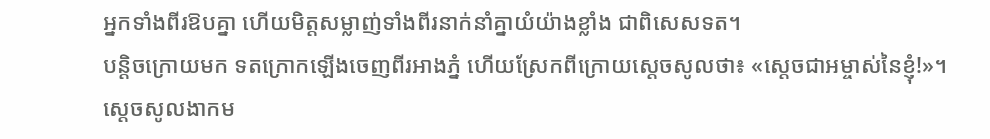អ្នកទាំងពីរឱបគ្នា ហើយមិត្តសម្លាញ់ទាំងពីរនាក់នាំគ្នាយំយ៉ាងខ្លាំង ជាពិសេសទត។
បន្តិចក្រោយមក ទតក្រោកឡើងចេញពីរអាងភ្នំ ហើយស្រែកពីក្រោយស្តេចសូលថា៖ «ស្តេចជាអម្ចាស់នៃខ្ញុំ!»។ ស្តេចសូលងាកម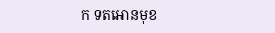ក ទតអោនមុខ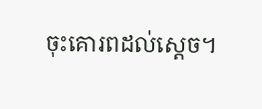ចុះគោរពដល់ស្តេច។